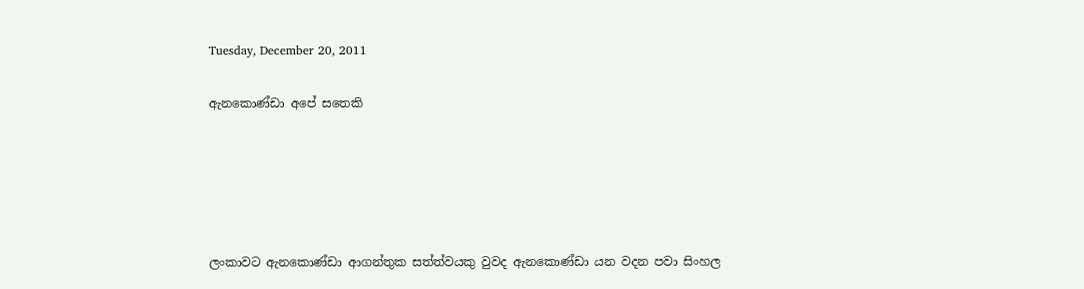Tuesday, December 20, 2011

ඇනකොණ්ඩා අපේ සතෙකි





ලංකාවට ඇනකොණ්ඩා ආගන්තුක සත්ත්වයකු වුවද ඇනකොණ්ඩා යන වදන පවා සිංහල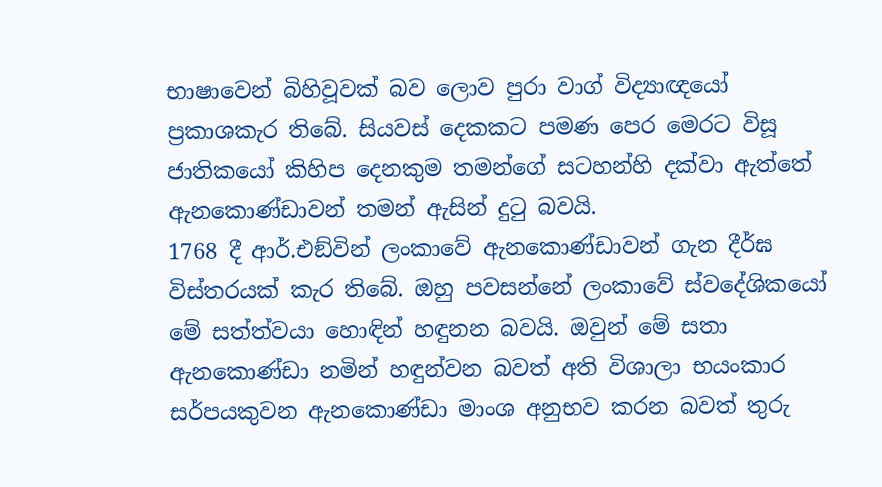භාෂාවෙන් බිහිවූවක් බව ලොව පුරා වාග් විද්‍යාඥයෝ ප්‍රකාශකැර තිබේ. සියවස් දෙකකට පමණ පෙර මෙරට විසූ ජාතිකයෝ කිහිප දෙනකුම තමන්ගේ සටහන්හි දක්වා ඇත්තේ ඇනකොණ්ඩාවන් තමන් ඇසින් දුටු බවයි.
1768 දී ආර්.එඞ්වින් ලංකාවේ ඇනකොණ්ඩාවන් ගැන දීර්ඝ විස්තරයක් කැර තිබේ. ඔහු පවසන්නේ ලංකාවේ ස්වදේශිකයෝ මේ සත්ත්වයා හොඳින් හඳුනන බවයි. ඔවුන් මේ සතා ඇනකොණ්ඩා නමින් හඳුන්වන බවත් අති විශාලා භයංකාර සර්පයකුවන ඇනකොණ්ඩා මාංශ අනුභව කරන බවත් තුරු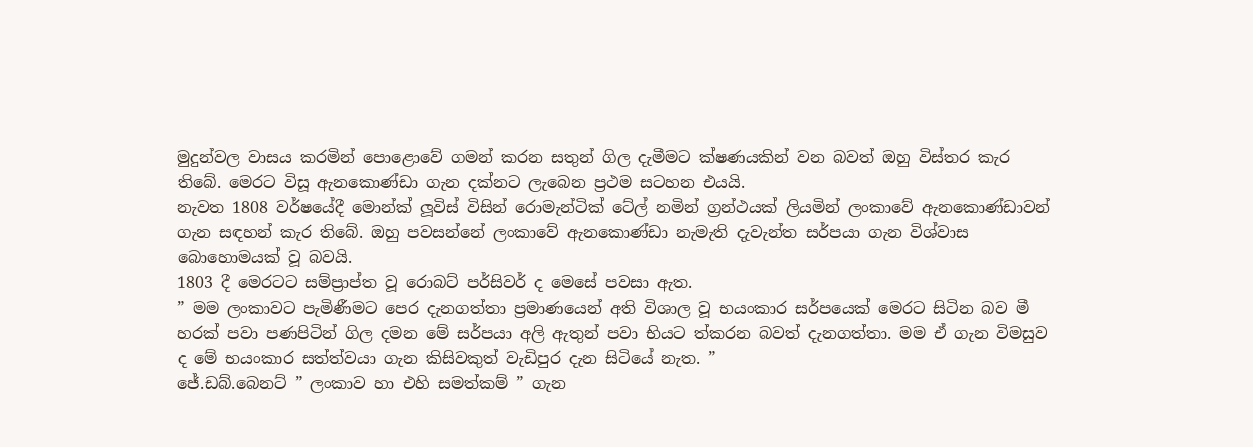මුදුන්වල වාසය කරමින් පොළොවේ ගමන් කරන සතුන් ගිල දැමීමට ක්ෂණයකින් වන බවත් ඔහු විස්තර කැර තිබේ. මෙරට විසූ ඇනකොණ්ඩා ගැන දක්නට ලැබෙන ප්‍රථම සටහන එයයි.
නැවත 1808 වර්ෂයේදී මොන්ක් ලූවිස් විසින් රොමැන්ටික් ටේල් නමින් ග්‍රන්ථයක් ලියමින් ලංකාවේ ඇනකොණ්ඩාවන් ගැන සඳහන් කැර තිබේ. ඔහු පවසන්නේ ලංකාවේ ඇනකොණ්ඩා නැමැති දැවැන්ත සර්පයා ගැන විශ්වාස බොහොමයක් වූ බවයි.
1803 දී මෙරටට සම්ප්‍රාප්ත වූ රොබට් පර්සිවර් ද මෙසේ පවසා ඇත.
” මම ලංකාවට පැමිණීමට පෙර දැනගත්තා ප්‍රමාණයෙන් අති විශාල වූ භයංකාර සර්පයෙක් මෙරට සිටින බව මී හරක් පවා පණපිටින් ගිල දමන මේ සර්පයා අලි ඇතුන් පවා භියට ත්කරන බවත් දැනගත්තා. මම ඒ ගැන විමසුව ද මේ භයංකාර සත්ත්වයා ගැන කිසිවකුත් වැඩිපුර දැන සිටියේ නැත. ”
ජේ.ඩබ්.බෙනට් ” ලංකාව හා එහි සමත්කම් ” ගැන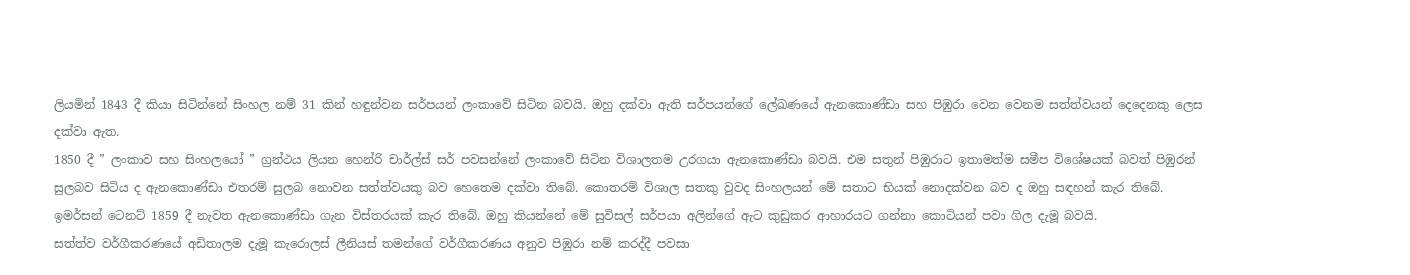ලියමින් 1843 දී කියා සිටින්නේ සිංහල නම් 31 කින් හඳුන්වන සර්පයන් ලංකාවේ සිටින බවයි. ඔහු දක්වා ඇති සර්පයන්ගේ ලේඛණයේ ඇනකොණ්ඩා සහ පිඹුරා වෙන වෙනම සත්ත්වයන් දෙදෙනකු ලෙස දක්වා ඇත.
1850 දී ” ලංකාව සහ සිංහලයෝ ” ග්‍රන්ථය ලියන හෙන්රි චාර්ල්ස් සර් පවසන්නේ ලංකාවේ සිටින විශාලතම උරගයා ඇනකොණ්ඩා බවයි. එම සතුන් පිඹුරාට ඉතාමත්ම සමීප විශේෂයක් බවත් පිඹුරන් සුලබව සිටිය ද ඇනකොණ්ඩා එතරම් සුලබ නොවන සත්ත්වයකු බව හෙතෙම දක්වා තිබේ. කොතරම් විශාල සතකු වුවද සිංහලයන් මේ සතාට භියක් නොදක්වන බව ද ඔහු සඳහන් කැර තිබේ.
ඉමර්සන් ටෙනට් 1859 දී නැවත ඇනකොණ්ඩා ගැන විස්තරයක් කැර තිබේ. ඔහු කියන්නේ මේ සුවිසල් සර්පයා අලින්ගේ ඇට කුඩුකර ආහාරයට ගන්නා කොටියන් පවා ගිල දැමූ බවයි.
සත්ත්ව වර්ගීකරණයේ අඩිතාලම දැමූ කැරොලස් ලීනියස් තමන්ගේ වර්ගීකරණය අනුව පිඹුරා නම් කරද්දී පවසා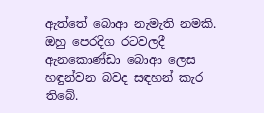ඇත්තේ බොආ නැමැති නමකි. ඔහු පෙරදිග රටවලදී ඇනකොණ්ඩා බොආ ලෙස හඳුන්වන බවද සඳහන් කැර තිබේ.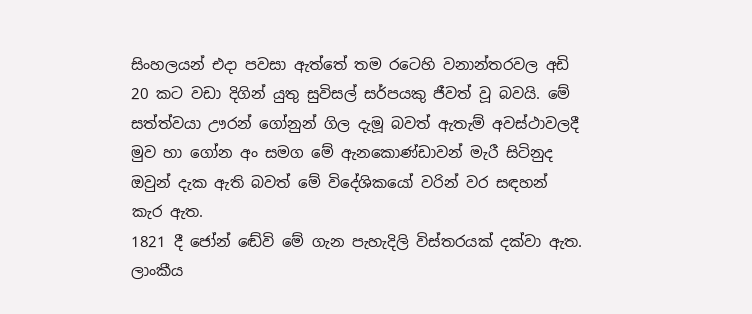සිංහලයන් එදා පවසා ඇත්තේ තම රටෙහි වනාන්තරවල අඩි 20 කට වඩා දිගින් යුතු සුවිසල් සර්පයකු ජීවත් වූ බවයි. මේ සත්ත්වයා ඌරන් ගෝනුන් ගිල දැමූ බවත් ඇතැම් අවස්ථාවලදී මුව හා ගෝන අං සමග මේ ඇනකොණ්ඩාවන් මැරී සිටිනුද ඔවුන් දැක ඇති බවත් මේ විදේශිකයෝ වරින් වර සඳහන් කැර ඇත.
1821 දී ජෝන් ඬේවි මේ ගැන පැහැදිලි විස්තරයක් දක්වා ඇත. ලාංකීය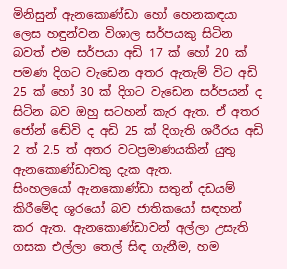මිනිසුන් ඇනකොණ්ඩා හෝ හෙනකඳයා ලෙස හඳුන්වන විශාල සර්පයකු සිටින බවත් එම සර්පයා අඩි 17 ක් හෝ 20 ක් පමණ දිගට වැඩෙන අතර ඇතැම් විට අඩි 25 ක් හෝ 30 ක් දිගට වැඩෙන සර්පයන් ද සිටින බව ඔහු සටහන් කැර ඇත. ඒ අතර ජෝන් ඬේවි ද අඩි 25 ක් දිගැති ශරීරය අඩි 2 ත් 2.5 ත් අතර වටප්‍රමාණයකින් යුතු ඇනකොණ්ඩාවකු දැක ඇත.
සිංහලයෝ ඇනකොණ්ඩා සතුන් දඩයම් කිරීමේද ශූරයෝ බව ජාතිකයෝ සඳහන් කර ඇත. ඇනකොණ්ඩාවන් අල්ලා උසැති ගසක එල්ලා තෙල් සිඳ ගැනීම, හම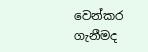වෙන්කර ගැනීමද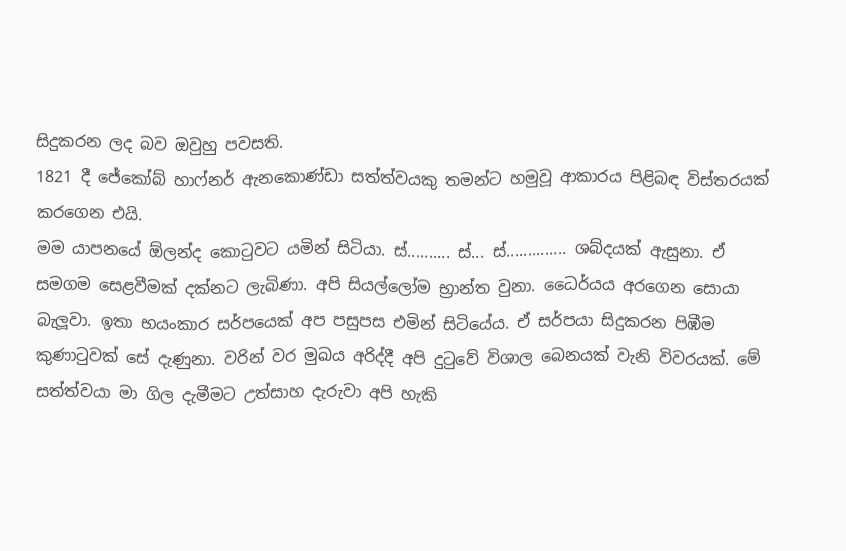සිදුකරන ලද බව ඔවුහු පවසති.
1821 දී ජේකෝබ් හාෆ්නර් ඇනකොණ්ඩා සත්ත්වයකු තමන්ට හමුවූ ආකාරය පිළිබඳ විස්තරයක් කරගෙන එයි.
මම යාපනයේ ඕලන්ද කොටුවට යමින් සිටියා. ස්.......... ස්... ස්.............. ශබ්දයක් ඇසුනා. ඒ සමගම සෙළවීමක් දක්නට ලැබිණා. අපි සියල්ලෝම භ්‍රාන්ත වුනා. ධෛර්යය අරගෙන සොයා බැලූවා. ඉතා භයංකාර සර්පයෙක් අප පසුපස එමින් සිටියේය. ඒ සර්පයා සිදුකරන පිඹීම කුණාටුවක් සේ දැණුනා. වරින් වර මුඛය අරිද්දී අපි දුටුවේ විශාල බෙනයක් වැනි විවරයක්. මේ සත්ත්වයා මා ගිල දැමීමට උත්සාහ දැරුවා අපි හැකි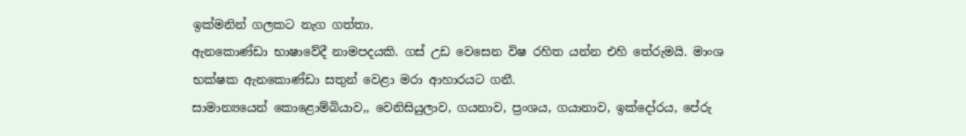ඉක්මනින් ගලකට නැග ගත්තා.
ඇනකොණ්ඩා භාෂාවේදී නාමපදයකි. ගස් උඩ වෙසෙන විෂ රහිත යන්න එහි තේරුමයි. මාංශ භක්ෂක ඇනකොණ්ඩා සතුන් වෙළා මරා ආහාරයට ගනී.
සාමාන්‍යයෙන් කොළොම්බියාව,, වෙනිසියුලාව, ගයනාව, ප්‍රංශය, ගයානාව, ඉක්දෝරය, පේරු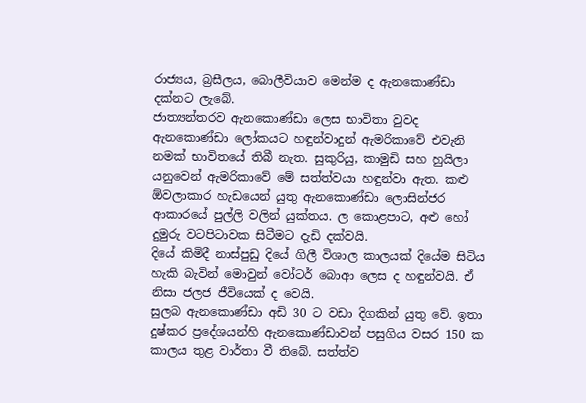රාජ්‍යය, බ්‍රසීලය, බොලීවියාව මෙන්ම ද ඇනකොණ්ඩා දක්නට ලැබේ.
ජාත්‍යන්තරව ඇනකොණ්ඩා ලෙස භාවිතා වුවද ඇනකොණ්ඩා ලෝකයට හඳුන්වාදුන් ඇමරිකාවේ එවැනි නමක් භාවිතයේ තිබී නැත. සුකුරියු, කාමුඩි සහ හුයිලා යනුවෙන් ඇමරිකාවේ මේ සත්ත්වයා හඳුන්වා ඇත. කළු ඕවලාකාර හැඩයෙන් යුතු ඇනකොණ්ඩා ලොසින්ජර ආකාරයේ පුල්ලි වලින් යුක්තය. ල කොළපාට, අළු හෝ දුමුරු වටපිටාවක සිටීමට දැඩි දක්වයි.
දියේ කිමිදී නාස්පුඩු දියේ ගිලී විශාල කාලයක් දියේම සිටිය හැකි බැවින් මොවුන් වෝටර් බොආ ලෙස ද හඳුන්වයි. ඒ නිසා ජලජ ජීවියෙක් ද වෙයි.
සුලබ ඇනකොණ්ඩා අඩි 30 ට වඩා දිගකින් යුතු වේ. ඉතා දුෂ්කර ප්‍රදේශයන්හි ඇනකොණ්ඩාවන් පසුගිය වසර 150 ක කාලය තුළ වාර්තා වී තිබේ. සත්ත්ව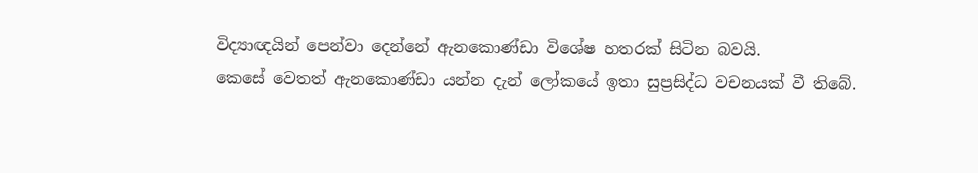විද්‍යාඥයින් පෙන්වා දෙන්නේ ඇනකොණ්ඩා විශේෂ හතරක් සිටින බවයි.
කෙසේ වෙතත් ඇනකොණ්ඩා යන්න දැන් ලෝකයේ ඉතා සුප්‍රසිද්ධ වචනයක් වී තිබේ.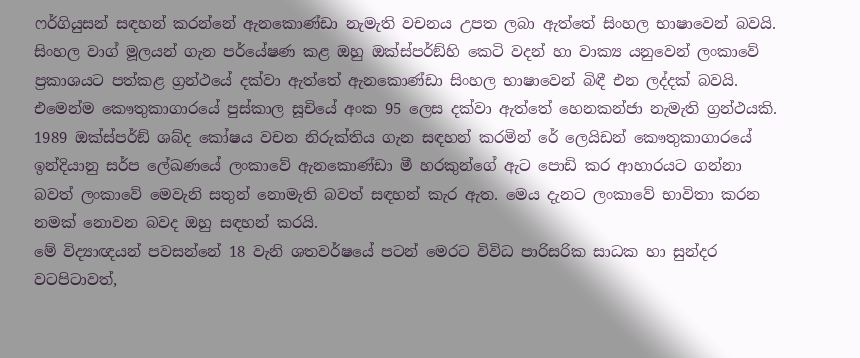ෆර්ගියුසන් සඳහන් කරන්නේ ඇනකොණ්ඩා නැමැති වචනය උපත ලබා ඇත්තේ සිංහල භාෂාවෙන් බවයි. සිංහල වාග් මූලයන් ගැන පර්යේෂණ කළ ඔහු ඔක්ස්පර්ඞ්හි කෙටි වදන් හා වාක්‍ය යනුවෙන් ලංකාවේ ප්‍රකාශයට පත්කළ ග්‍රන්ථයේ දක්වා ඇත්තේ ඇනකොණ්ඩා සිංහල භාෂාවෙන් බිඳී එන ලද්දක් බවයි.
එමෙන්ම කෞතුකාගාරයේ පුස්කාල සූචියේ අංක 95 ලෙස දක්වා ඇත්තේ හෙනකන්ජා නැමැති ග්‍රන්ථයකි. 1989 ඔක්ස්පර්ඞ් ශබ්ද කෝෂය වචන නිරුක්තිය ගැන සඳහන් කරමින් රේ ලෙයිඩන් කෞතුකාගාරයේ ඉන්දියානු සර්ප ලේඛණයේ ලංකාවේ ඇනකොණ්ඩා මී හරකුන්ගේ ඇට පොඩි කර ආහාරයට ගන්නා බවත් ලංකාවේ මෙවැනි සතුන් නොමැති බවත් සඳහන් කැර ඇත. මෙය දැනට ලංකාවේ භාවිතා කරන නමක් නොවන බවද ඔහු සඳහන් කරයි.
මේ විද්‍යාඥයන් පවසන්නේ 18 වැනි ශතවර්ෂයේ පටන් මෙරට විවිධ පාරිසරික සාධක හා සුන්දර වටපිටාවත්,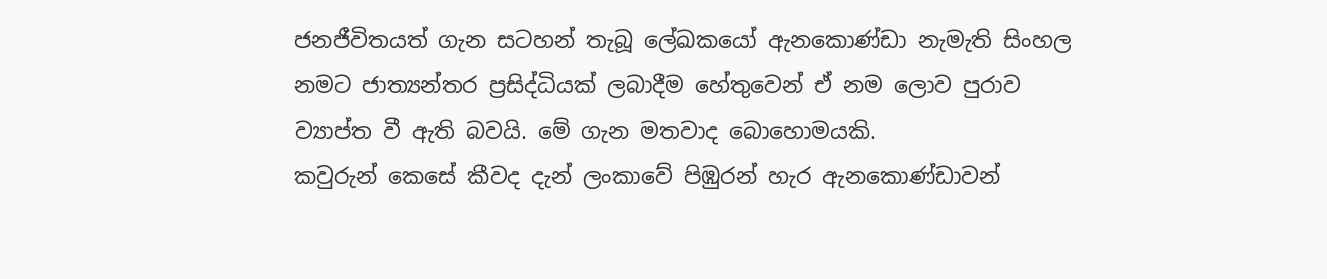ජනජීවිතයත් ගැන සටහන් තැබූ ලේඛකයෝ ඇනකොණ්ඩා නැමැති සිංහල නමට ජාත්‍යන්තර ප්‍රසිද්ධියක් ලබාදීම හේතුවෙන් ඒ නම ලොව පුරාව ව්‍යාප්ත වී ඇති බවයි. මේ ගැන මතවාද බොහොමයකි.
කවුරුන් කෙසේ කීවද දැන් ලංකාවේ පිඹුරන් හැර ඇනකොණ්ඩාවන්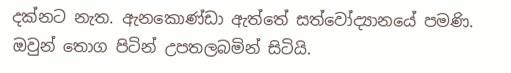දක්නට නැත. ඇනකොණ්ඩා ඇත්තේ සත්වෝද්‍යානයේ පමණි. ඔවුන් තොග පිටින් උපතලබමින් සිටියි.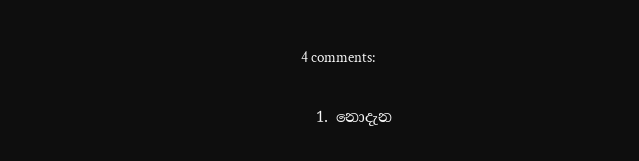4 comments:

  1. නොදැන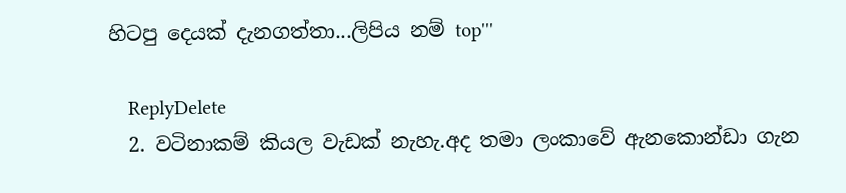හිටපු දෙයක් දැනගත්තා...ලිපිය නම් top'''

    ReplyDelete
  2. වටිනාකම් කියල වැඩක් නැහැ.අද තමා ලංකාවේ ඇනකොන්ඩා ගැන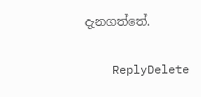දැනගත්තේ.

    ReplyDelete